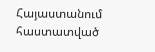Հայաստանում հաստատված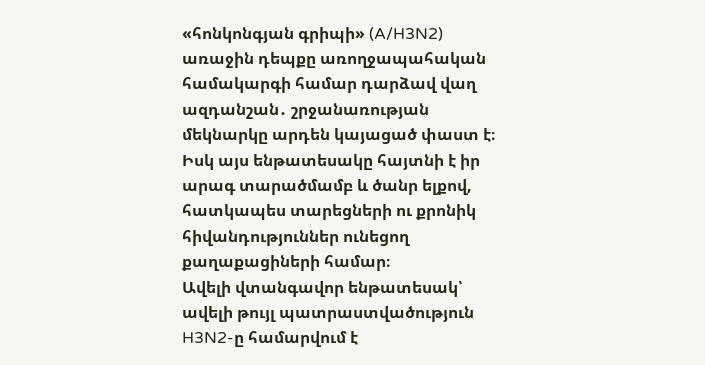«հոնկոնգյան գրիպի» (A/H3N2) առաջին դեպքը առողջապահական համակարգի համար դարձավ վաղ ազդանշան․ շրջանառության մեկնարկը արդեն կայացած փաստ է։ Իսկ այս ենթատեսակը հայտնի է իր արագ տարածմամբ և ծանր ելքով, հատկապես տարեցների ու քրոնիկ հիվանդություններ ունեցող քաղաքացիների համար։
Ավելի վտանգավոր ենթատեսակ՝ ավելի թույլ պատրաստվածություն
H3N2-ը համարվում է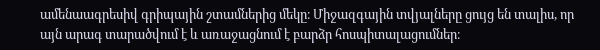ամենաագրեսիվ գրիպային շտամներից մեկը։ Միջազգային տվյալները ցույց են տալիս, որ այն արագ տարածվում է և առաջացնում է բարձր հոսպիտալացումներ։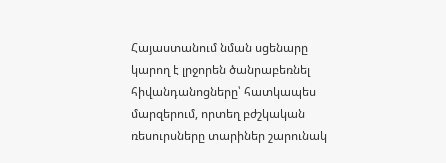Հայաստանում նման սցենարը կարող է լրջորեն ծանրաբեռնել հիվանդանոցները՝ հատկապես մարզերում, որտեղ բժշկական ռեսուրսները տարիներ շարունակ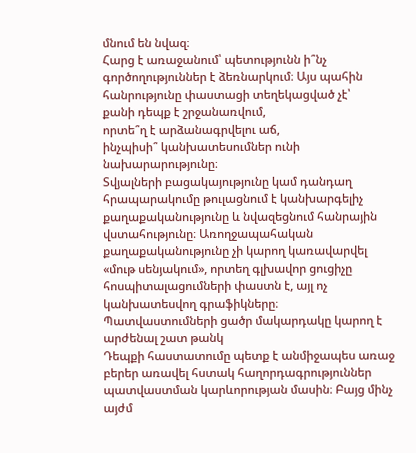մնում են նվազ։
Հարց է առաջանում՝ պետությունն ի՞նչ գործողություններ է ձեռնարկում։ Այս պահին հանրությունը փաստացի տեղեկացված չէ՝
քանի դեպք է շրջանառվում,
որտե՞ղ է արձանագրվելու աճ,
ինչպիսի՞ կանխատեսումներ ունի նախարարությունը։
Տվյալների բացակայությունը կամ դանդաղ հրապարակումը թուլացնում է կանխարգելիչ քաղաքականությունը և նվազեցնում հանրային վստահությունը։ Առողջապահական քաղաքականությունը չի կարող կառավարվել «մութ սենյակում», որտեղ գլխավոր ցուցիչը հոսպիտալացումների փաստն է, այլ ոչ կանխատեսվող գրաֆիկները։
Պատվաստումների ցածր մակարդակը կարող է արժենալ շատ թանկ
Դեպքի հաստատումը պետք է անմիջապես առաջ բերեր առավել հստակ հաղորդագրություններ պատվաստման կարևորության մասին։ Բայց մինչ այժմ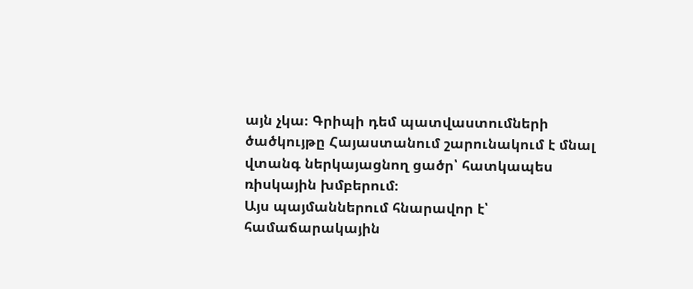այն չկա։ Գրիպի դեմ պատվաստումների ծածկույթը Հայաստանում շարունակում է մնալ վտանգ ներկայացնող ցածր՝ հատկապես ռիսկային խմբերում։
Այս պայմաններում հնարավոր է՝ համաճարակային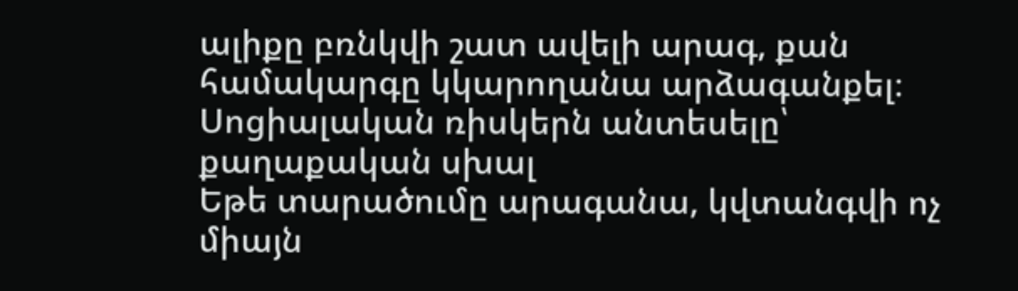ալիքը բռնկվի շատ ավելի արագ, քան համակարգը կկարողանա արձագանքել։
Սոցիալական ռիսկերն անտեսելը՝ քաղաքական սխալ
Եթե տարածումը արագանա, կվտանգվի ոչ միայն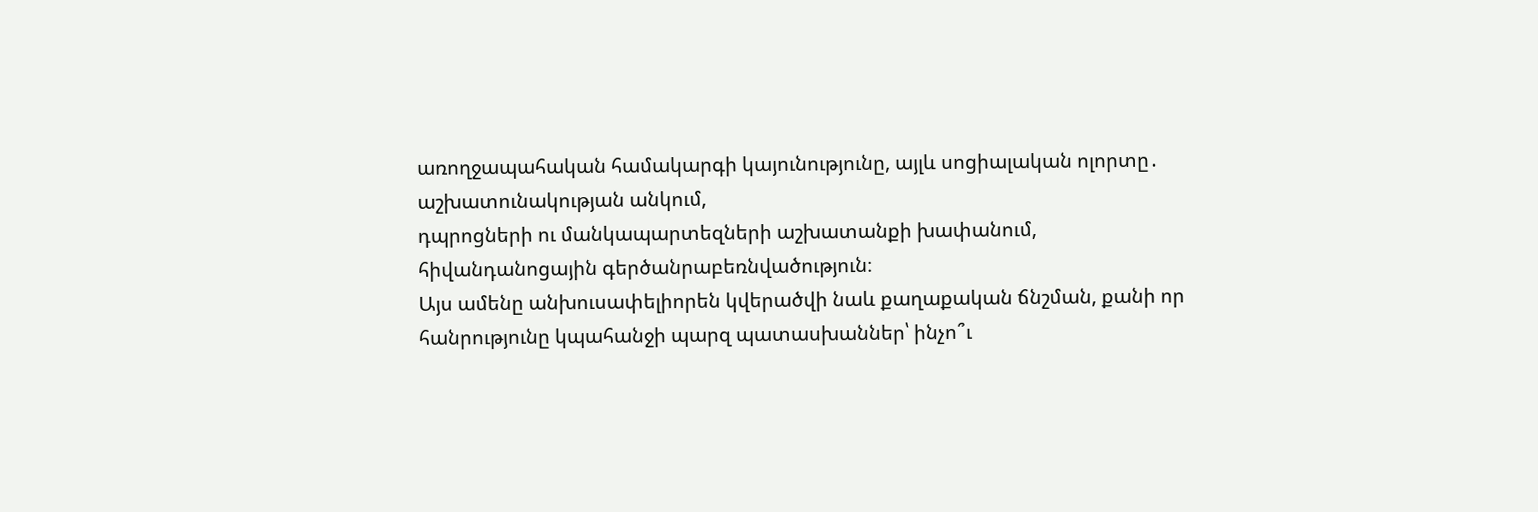առողջապահական համակարգի կայունությունը, այլև սոցիալական ոլորտը․
աշխատունակության անկում,
դպրոցների ու մանկապարտեզների աշխատանքի խափանում,
հիվանդանոցային գերծանրաբեռնվածություն։
Այս ամենը անխուսափելիորեն կվերածվի նաև քաղաքական ճնշման, քանի որ հանրությունը կպահանջի պարզ պատասխաններ՝ ինչո՞ւ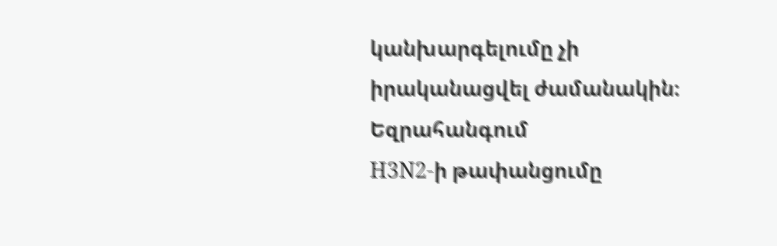կանխարգելումը չի իրականացվել ժամանակին։
Եզրահանգում
H3N2-ի թափանցումը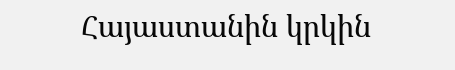Հայաստանին կրկին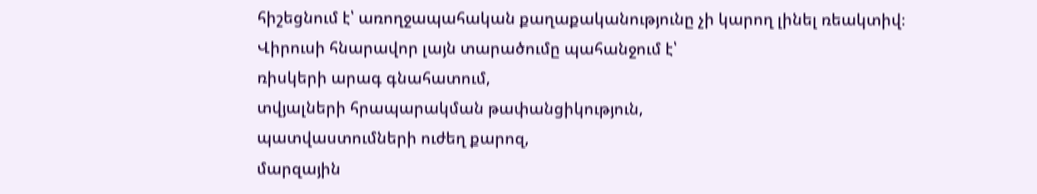հիշեցնում է՝ առողջապահական քաղաքականությունը չի կարող լինել ռեակտիվ։ Վիրուսի հնարավոր լայն տարածումը պահանջում է՝
ռիսկերի արագ գնահատում,
տվյալների հրապարակման թափանցիկություն,
պատվաստումների ուժեղ քարոզ,
մարզային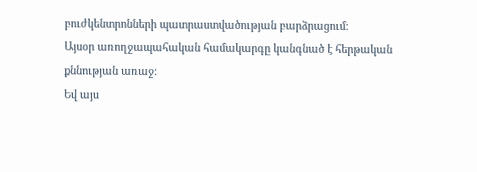բուժկենտրոնների պատրաստվածության բարձրացում։
Այսօր առողջապահական համակարգը կանգնած է հերթական քննության առաջ։
Եվ այս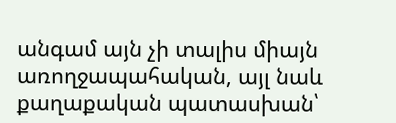անգամ այն չի տալիս միայն առողջապահական, այլ նաև քաղաքական պատասխան՝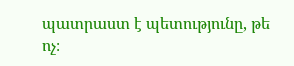պատրաստ է պետությունը, թե ոչ։